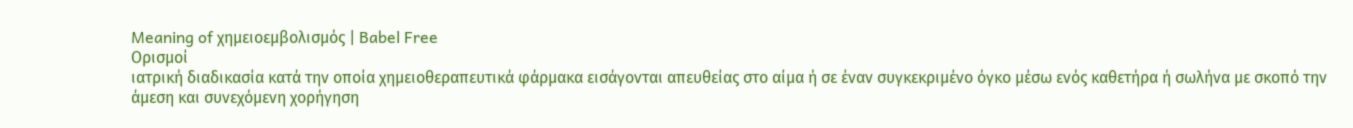Meaning of χημειοεμβολισμός | Babel Free
Ορισμοί
ιατρική διαδικασία κατά την οποία χημειοθεραπευτικά φάρμακα εισάγονται απευθείας στο αίμα ή σε έναν συγκεκριμένο όγκο μέσω ενός καθετήρα ή σωλήνα με σκοπό την άμεση και συνεχόμενη χορήγηση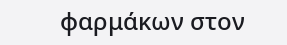φαρμάκων στον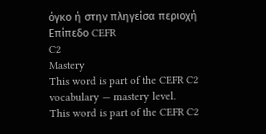όγκο ή στην πληγείσα περιοχή
Επίπεδο CEFR
C2
Mastery
This word is part of the CEFR C2 vocabulary — mastery level.
This word is part of the CEFR C2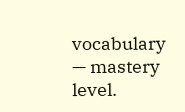vocabulary — mastery level.